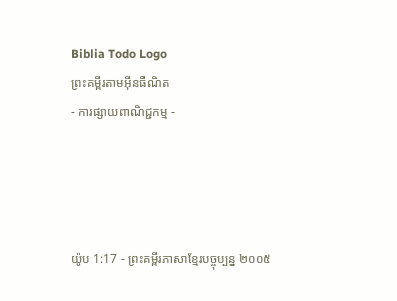Biblia Todo Logo
ព្រះគម្ពីរតាមអ៊ីនធឺណិត
- ការផ្សាយពាណិជ្ជកម្ម -




យ៉ូប 1:17 - ព្រះគម្ពីរភាសាខ្មែរបច្ចុប្បន្ន ២០០៥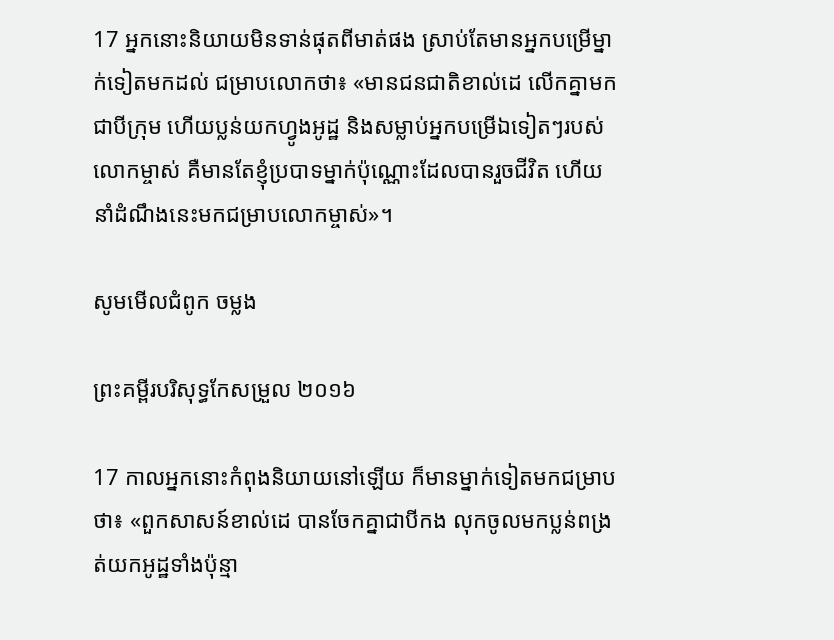17 អ្នកនោះនិយាយមិនទាន់ផុតពីមាត់ផង ស្រាប់តែមានអ្នកបម្រើម្នាក់ទៀតមកដល់ ជម្រាបលោកថា៖ «មានជន‌ជាតិខាល់ដេ លើកគ្នាមកជាបីក្រុម ហើយប្លន់យកហ្វូងអូដ្ឋ និងសម្លាប់អ្នកបម្រើឯទៀតៗរបស់លោកម្ចាស់ គឺមានតែខ្ញុំប្របាទម្នាក់ប៉ុណ្ណោះដែលបានរួចជីវិត ហើយនាំដំណឹងនេះមកជម្រាបលោកម្ចាស់»។

សូមមើលជំពូក ចម្លង

ព្រះគម្ពីរបរិសុទ្ធកែសម្រួល ២០១៦

17 កាលអ្នកនោះកំពុងនិយាយនៅឡើយ ក៏មានម្នាក់ទៀតមកជម្រាបថា៖ «ពួកសាសន៍ខាល់ដេ បានចែកគ្នាជាបីកង លុកចូលមកប្លន់ពង្រត់យកអូដ្ឋទាំងប៉ុន្មា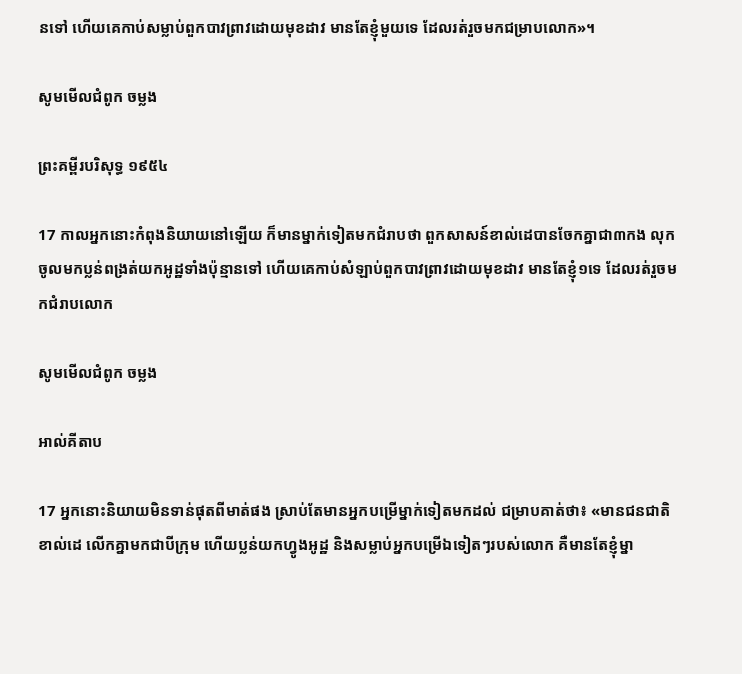នទៅ ហើយគេកាប់សម្លាប់ពួកបាវ‌ព្រាវដោយមុខដាវ មានតែខ្ញុំមួយទេ ដែលរត់រួចមកជម្រាបលោក»។

សូមមើលជំពូក ចម្លង

ព្រះគម្ពីរបរិសុទ្ធ ១៩៥៤

17 កាលអ្នកនោះកំពុងនិយាយនៅឡើយ ក៏មានម្នាក់ទៀតមកជំរាបថា ពួកសាសន៍ខាល់ដេបានចែកគ្នាជា៣កង លុកចូលមកប្លន់ពង្រត់យកអូដ្ឋទាំងប៉ុន្មានទៅ ហើយគេកាប់សំឡាប់ពួកបាវ‌ព្រាវដោយមុខដាវ មានតែខ្ញុំ១ទេ ដែលរត់រួចមកជំរាបលោក

សូមមើលជំពូក ចម្លង

អាល់គីតាប

17 អ្នកនោះនិយាយមិនទាន់ផុតពីមាត់ផង ស្រាប់តែមានអ្នកបម្រើម្នាក់ទៀតមកដល់ ជម្រាបគាត់ថា៖ «មានជន‌ជាតិខាល់ដេ លើកគ្នាមកជាបីក្រុម ហើយប្លន់យកហ្វូងអូដ្ឋ និងសម្លាប់អ្នកបម្រើឯទៀតៗរបស់លោក គឺមានតែខ្ញុំម្នា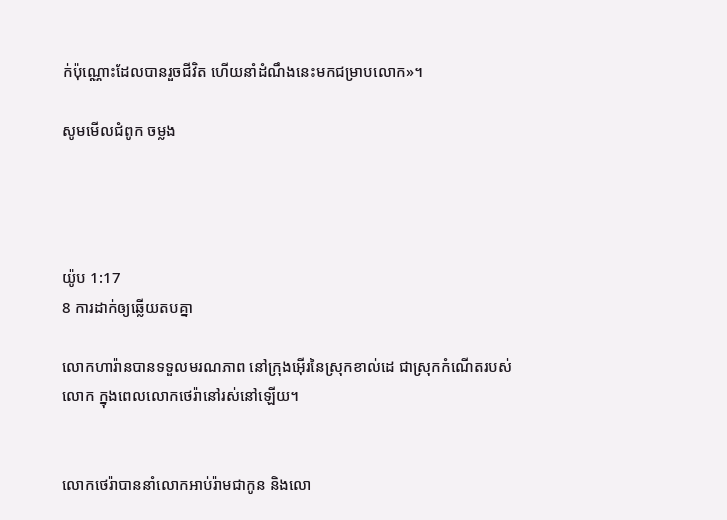ក់ប៉ុណ្ណោះដែលបានរួចជីវិត ហើយនាំដំណឹងនេះមកជម្រាបលោក»។

សូមមើលជំពូក ចម្លង




យ៉ូប 1:17
8 ការដាក់ឲ្យឆ្លើយតបគ្នា

លោកហារ៉ានបានទទួលមរណ‌ភាព នៅក្រុងអ៊ើរនៃស្រុកខាល់ដេ ជាស្រុកកំណើតរបស់លោក ក្នុងពេលលោកថេរ៉ានៅរស់នៅឡើយ។


លោកថេរ៉ាបាននាំលោកអាប់រ៉ាមជាកូន និងលោ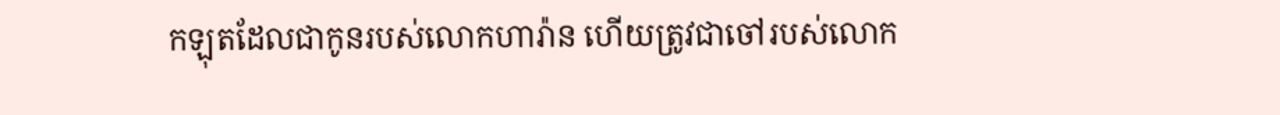កឡុតដែលជាកូនរបស់លោកហារ៉ាន ហើយត្រូវជាចៅរបស់លោក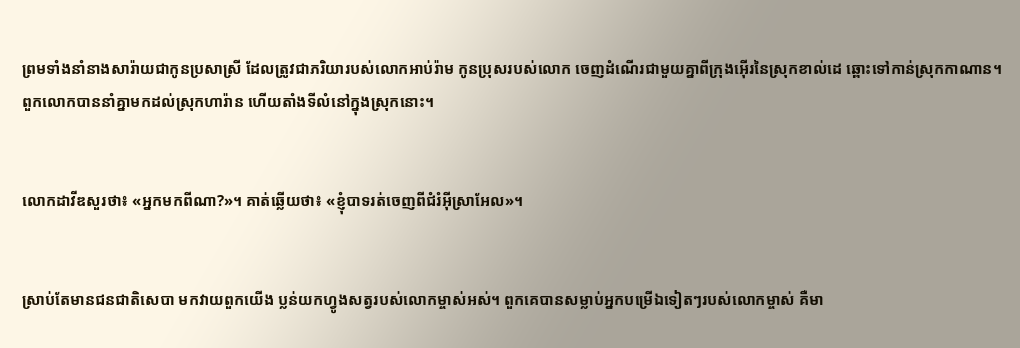ព្រមទាំងនាំនាងសារ៉ាយជាកូនប្រសាស្រី ដែលត្រូវជាភរិយារបស់លោកអាប់រ៉ាម កូនប្រុសរបស់លោក ចេញដំណើរជាមួយគ្នាពីក្រុងអ៊ើរនៃស្រុកខាល់ដេ ឆ្ពោះទៅកាន់ស្រុកកាណាន។ ពួកលោកបាននាំគ្នាមកដល់ស្រុកហារ៉ាន ហើយតាំងទីលំ‌នៅក្នុងស្រុកនោះ។


លោកដាវីឌសួរថា៖ «អ្នកមកពីណា?»។ គាត់ឆ្លើយថា៖ «ខ្ញុំបាទរត់ចេញពីជំរំអ៊ីស្រា‌អែល»។


ស្រាប់តែមានជន‌ជាតិសេបា មកវាយពួកយើង ប្លន់យកហ្វូងសត្វរបស់លោកម្ចាស់អស់។ ពួកគេបានសម្លាប់អ្នកបម្រើឯទៀតៗរបស់លោកម្ចាស់ គឺមា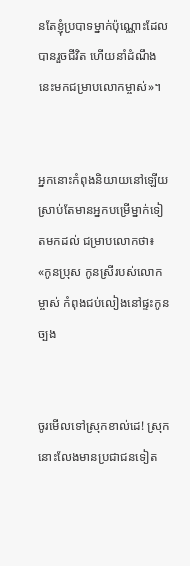នតែខ្ញុំប្របាទម្នាក់ប៉ុណ្ណោះដែលបានរួចជីវិត ហើយនាំដំណឹងនេះមកជម្រាបលោកម្ចាស់»។


អ្នកនោះកំពុងនិយាយនៅឡើយ ស្រាប់តែមានអ្នកបម្រើម្នាក់ទៀតមកដល់ ជម្រាបលោកថា៖ «កូនប្រុស កូនស្រីរបស់លោកម្ចាស់ កំពុងជប់‌លៀងនៅផ្ទះកូនច្បង


ចូរមើលទៅស្រុកខាល់ដេ! ស្រុកនោះលែងមានប្រជា‌ជនទៀត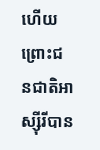ហើយ ព្រោះជន‌ជាតិអាស្ស៊ីរីបាន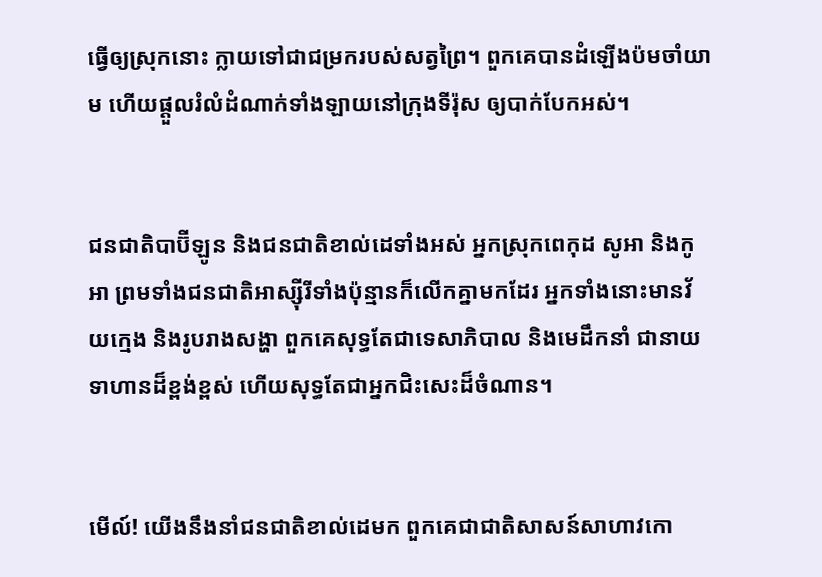ធ្វើឲ្យស្រុកនោះ ក្លាយទៅជាជម្រករបស់សត្វព្រៃ។ ពួកគេបានដំឡើងប៉មចាំយាម ហើយផ្ដួលរំលំដំណាក់ទាំង‌ឡាយនៅក្រុងទីរ៉ុស ឲ្យបាក់បែកអស់។


ជន‌ជាតិបាប៊ី‌ឡូន និងជន‌ជាតិខាល់ដេទាំងអស់ អ្នកស្រុកពេកុដ សូអា និងកូអា ព្រមទាំងជន‌ជាតិអាស្ស៊ីរីទាំងប៉ុន្មានក៏លើកគ្នាមកដែរ អ្នកទាំងនោះមានវ័យក្មេង និងរូបរាងសង្ហា ពួកគេសុទ្ធតែជាទេសា‌ភិបាល និងមេដឹកនាំ ជានាយទាហានដ៏ខ្ពង់‌ខ្ពស់ ហើយសុទ្ធតែជាអ្នកជិះសេះដ៏ចំណាន។


មើល៍! យើងនឹងនាំជន‌ជាតិខាល់ដេមក ពួកគេជាជាតិសាសន៍សាហាវកោ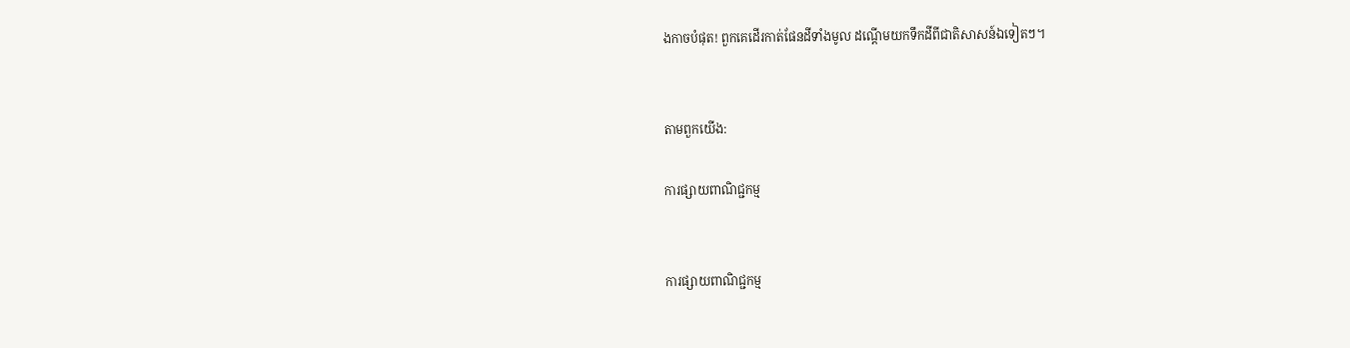ងកាចបំផុត! ពួកគេដើរកាត់ផែនដីទាំងមូល ដណ្ដើមយកទឹកដីពីជាតិសាសន៍ឯទៀតៗ។


តាមពួកយើង:

ការផ្សាយពាណិជ្ជកម្ម


ការផ្សាយពាណិជ្ជកម្ម